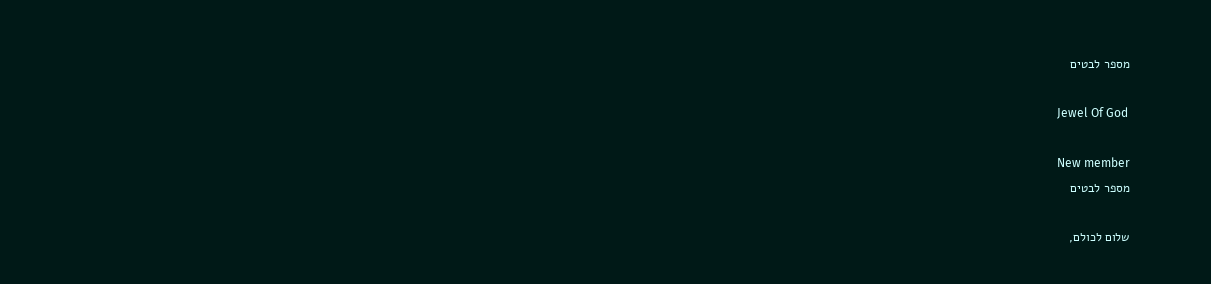מספר לבטים

Jewel Of God

New member
מספר לבטים

שלום לכולם,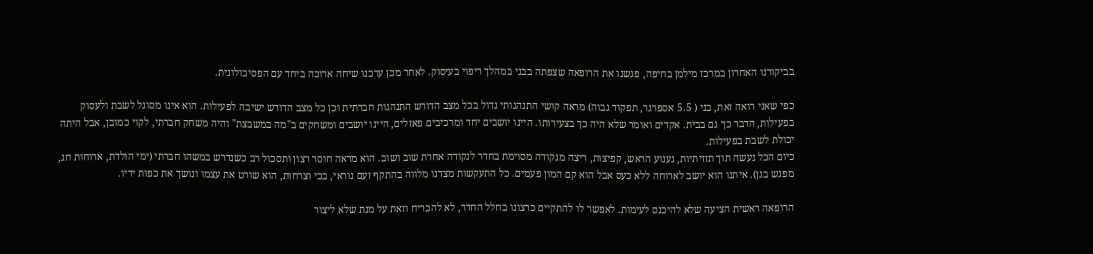בביקורנו האחרון במרכז מילמן בחיפה, פגשנו את הרופאה שצפתה בבני במהלך ריפוי בעיסוק. לאחר מכן ערכנו שיחה ארוכה ביחד עם הפסיכולוגית.

כפי שאני רואה זאת, בני ( 5.5 אספרגר, תפקוד גבוה) מראה קושי התנהגותי גדול בכל מצב הדורש התנהגות חברתית וכן כל מצב הדורש ישיבה לפעילות. הוא אינו מסוגל לשבת ולעסוק בפעילות, הדבר כך גם בבית. אקדים ואומר שלא היה כך בצעירותו. היינו יושבים יחד ומרכיבים פאזלים, היינו יושבים ומשחקים ב"מה במשבצת" והיה משחק חברתי, לקוי כמובן, אבל היתה יכולת לשבת בפעילות.
כיום הכל נעשה תוך תזזיתיות, נענוע הראש, קפיצות, ריצה מנקודה מסוימת בחדר לנקודה אחרת שוב ושוב. הוא מראה חוסר רצון ותסכול רב כשנדרש במשהו חברתי (ימי הולדת, ארוחות חג, מפגש בגן). איתנו הוא יושב לארוחה ללא כעס אבל הוא קם המון פעמים. כל התעקשות מצדנו מלווה בהתקף זעם נוראי, בכי וצרחות, הוא שורט את עצמו ונושך את כפות ידיו.

הרופאה ראשית הציעה שלא להיכנס לעימות. לאפשר לו להתקיים כרצונו בחלל החדר, לא להכריח וזאת על מנת שלא ליצור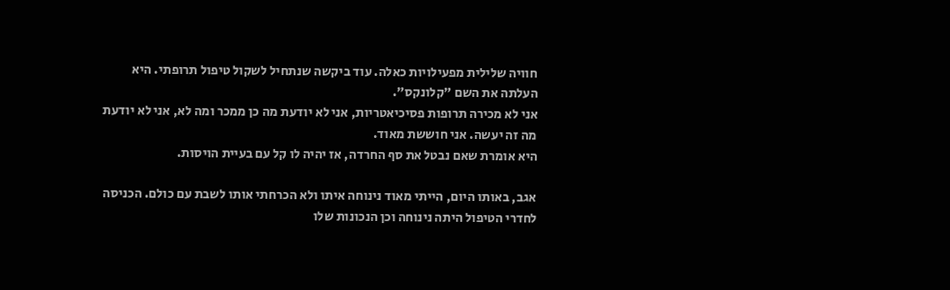חוויה שלילית מפעילויות כאלה. עוד ביקשה שנתחיל לשקול טיפול תרופתי. היא העלתה את השם "קלונקס".
אני לא מכירה תרופות פסיכיאטריות, אני לא יודעת מה כן ממכר ומה לא, אני לא יודעת מה זה יעשה. אני חוששת מאוד.
היא אומרת שאם נבטל את סף החרדה, אז יהיה לו קל עם בעיית הויסות.

אגב, באותו היום, הייתי מאוד נינוחה איתו ולא הכרחתי אותו לשבת עם כולם. הכניסה לחדרי הטיפול היתה נינוחה וכן הנכונות שלו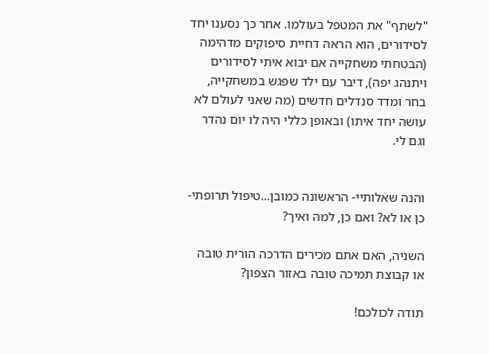"לשתף" את המטפל בעולמו. אחר כך נסענו יחד לסידורים, הוא הראה דחיית סיפוקים מדהימה (הבטחתי משחקייה אם יבוא איתי לסידורים ויתנהג יפה), דיבר עם ילד שפגש במשחקייה, בחר ומדד סנדלים חדשים (מה שאני לעולם לא עושה יחד איתו) ובאופן כללי היה לו יום נהדר וגם לי.


והנה שאלותיי- הראשונה כמובן...טיפול תרופתי- כן או לא? ואם כן, למה ואיך?

השניה, האם אתם מכירים הדרכה הורית טובה או קבוצת תמיכה טובה באזור הצפון?

תודה לכולכם!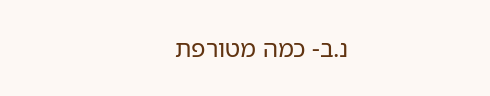נ.ב- כמה מטורפת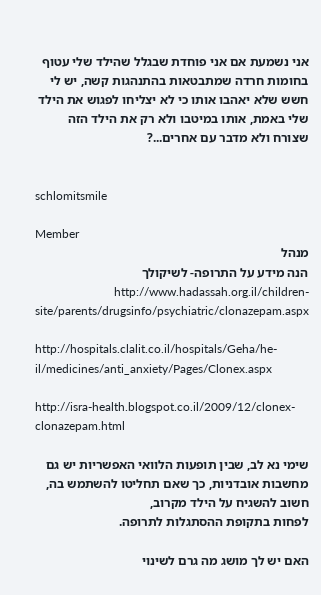אני נשמעת אם אני פוחדת שבגלל שהילד שלי עטוף בחומות חרדה שמתבטאות בהתנהגות קשה, יש לי חשש שלא יאהבו אותו כי לא יצליחו לפגוש את הילד שלי באמת, אותו במיטבו ולא רק את הילד הזה שצורח ולא מדבר עם אחרים...?


schlomitsmile

Member
מנהל
הנה מידע על התרופה- לשיקולך http://www.hadassah.org.il/children-site/parents/drugsinfo/psychiatric/clonazepam.aspx

http://hospitals.clalit.co.il/hospitals/Geha/he-il/medicines/anti_anxiety/Pages/Clonex.aspx

http://isra-health.blogspot.co.il/2009/12/clonex-clonazepam.html

שימי נא לב, שבין תופעות הלוואי האפשריות יש גם מחשבות אובדניות, כך שאם תחליטו להשתמש בה, חשוב להשגיח על הילד מקרוב,
לפחות בתקופת ההסתגלות לתרופה.

האם יש לך מושג מה גרם לשינוי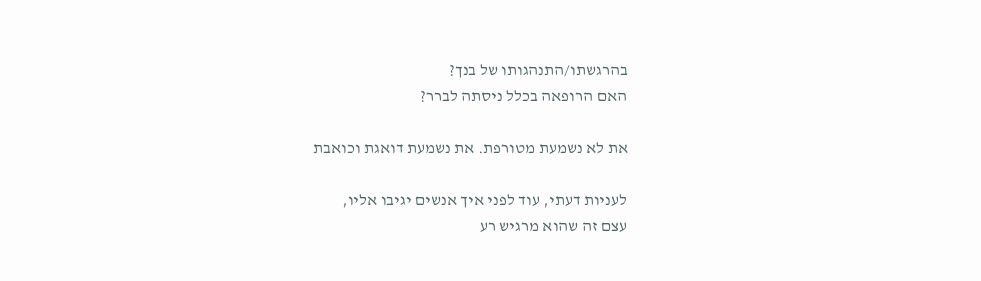בהרגשתו/התנהגותו של בנך?
האם הרופאה בכלל ניסתה לברר?

את לא נשמעת מטורפת. את נשמעת דואגת וכואבת

לעניות דעתי, עוד לפני איך אנשים יגיבו אליו,
עצם זה שהוא מרגיש רע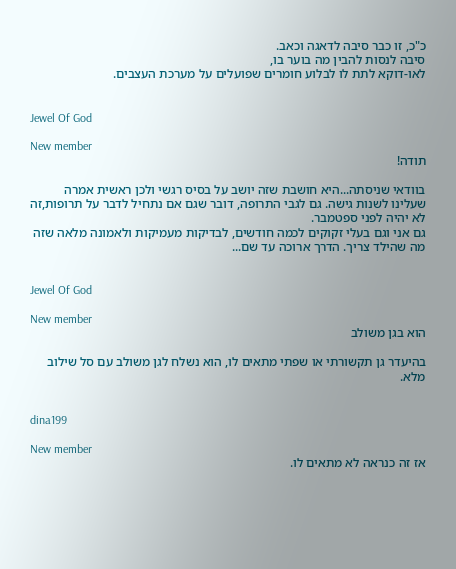כ"כ, זו כבר סיבה לדאגה וכאב.
סיבה לנסות להבין מה בוער בו,
לאו-דוקא לתת לו לבלוע חומרים שפועלים על מערכת העצבים.


Jewel Of God

New member
תודה!

בוודאי שניסתה...היא חושבת שזה יושב על בסיס רגשי ולכן ראשית אמרה שעלינו לשנות גישה. גם לגבי התרופה, דובר שגם אם נתחיל לדבר על תרופות,זה לא יהיה לפני ספטמבר.
גם אני וגם בעלי זקוקים לכמה חודשים, לבדיקות מעמיקות ולאמונה מלאה שזה מה שהילד צריך. הדרך ארוכה עד שם...


Jewel Of God

New member
הוא בגן משולב

בהיעדר גן תקשורתי או שפתי מתאים לו, הוא נשלח לגן משולב עם סל שילוב מלא.


dina199

New member
אז זה כנראה לא מתאים לו.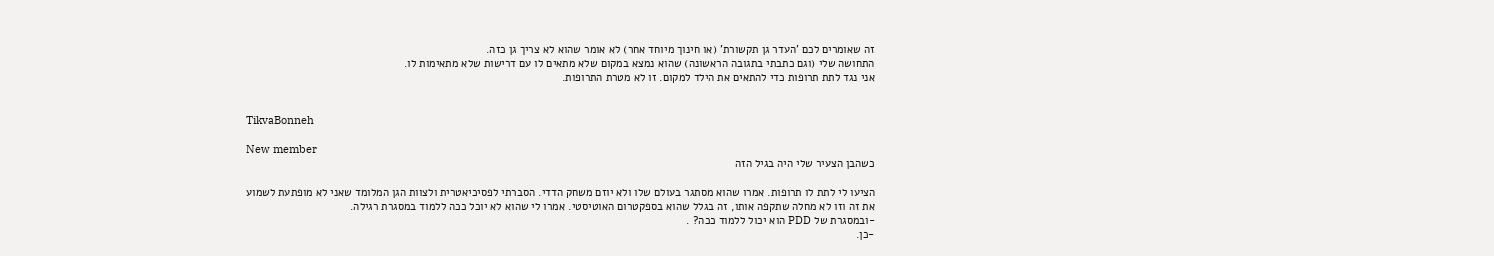זה שאומרים לכם 'העדר גן תקשורת' (או חינוך מיוחד אחר) לא אומר שהוא לא צריך גן כזה.
התחושה שלי (וגם כתבתי בתגובה הראשונה) שהוא נמצא במקום שלא מתאים לו עם דרישות שלא מתאימות לו.
אני נגד לתת תרופות כדי להתאים את הילד למקום. זו לא מטרת התרופות.


TikvaBonneh

New member
כשהבן הצעיר שלי היה בגיל הזה

הציעו לי לתת לו תרופות. אמרו שהוא מסתגר בעולם שלו ולא יוזם משחק הדדי. הסברתי לפסיכיאטרית ולצוות הגן המלומד שאני לא מופתעת לשמוע את זה וזו לא מחלה שתקפה אותו, זה בגלל שהוא בספקטרום האוטיסטי. אמרו לי שהוא לא יוכל ככה ללמוד במסגרת רגילה.
-ובמסגרת של PDD הוא יכול ללמוד ככה? .
-כן.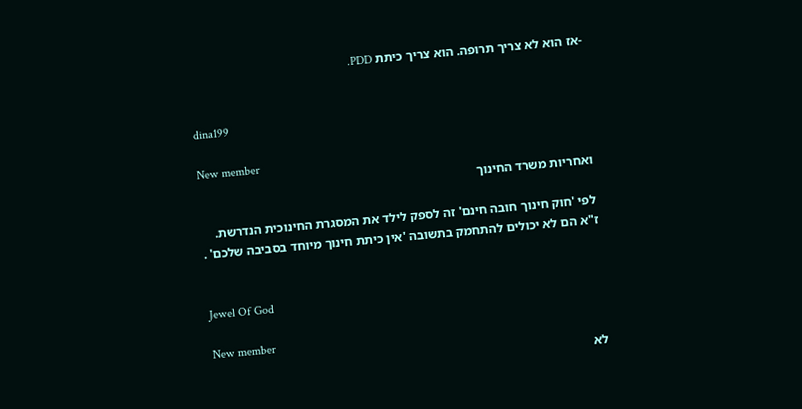-אז הוא לא צריך תרופה. הוא צריך כיתת PDD.


dina199

New member
ואחריות משרד החינוך

לפי 'חוק חינוך חובה חינם' זה לספק לילד את המסגרת החינוכית הנדרשת.
ז"א הם לא יכולים להתחמק בתשובה 'אין כיתת חינוך מיוחד בסביבה שלכם' .


Jewel Of God

New member
לא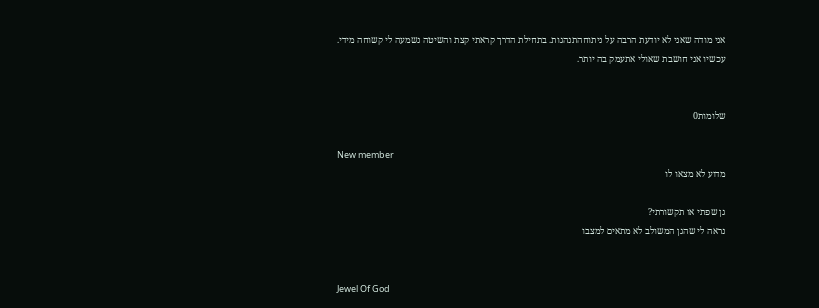אני מודה שאני לא יודעת הרבה על ניתוחהתנהגות. בתחילת הדרך קראתי קצת והשיטה נשמעה לי קשוחה מידי. עכשיו אני חושבת שאולי אתעמק בה יותר.


שלומות0

New member
מדוע לא מצאו לו

גן שפתי או תקשורתי?
נראה לי שהגן המשולב לא מתאים למצבו


Jewel Of God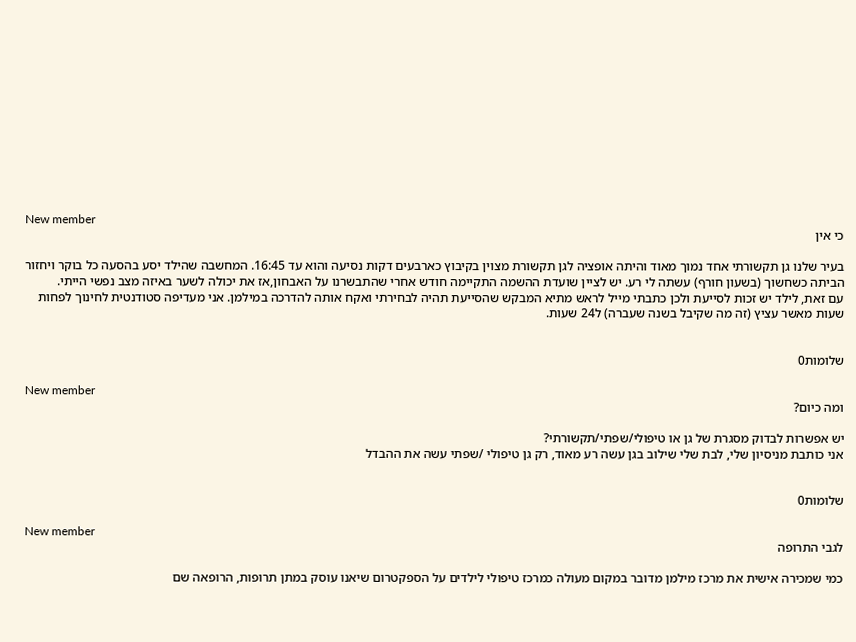New member
כי אין

בעיר שלנו גן תקשורתי אחד נמוך מאוד והיתה אופציה לגן תקשורת מצוין בקיבוץ כארבעים דקות נסיעה והוא עד 16:45. המחשבה שהילד יסע בהסעה כל בוקר ויחזור הביתה כשחשוך (בשעון חורף) עשתה לי רע. יש לציין שועדת ההשמה התקיימה חודש אחרי שהתבשרנו על האבחון,אז את יכולה לשער באיזה מצב נפשי הייתי.
עם זאת, לילד יש זכות לסייעת ולכן כתבתי מייל לראש מתיא המבקש שהסייעת תהיה לבחירתי ואקח אותה להדרכה במילמן. אני מעדיפה סטודנטית לחינוך לפחות שעות מאשר עציץ (זה מה שקיבל בשנה שעברה) ל24 שעות.


שלומות0

New member
ומה כיום?

יש אפשרות לבדוק מסגרת של גן או טיפולי/שפתי/תקשורתי?
אני כותבת מניסיון שלי, לבת שלי שילוב בגן עשה רע מאוד, רק גן טיפולי /שפתי עשה את ההבדל


שלומות0

New member
לגבי התרופה

כמי שמכירה אישית את מרכז מילמן מדובר במקום מעולה כמרכז טיפולי לילדים על הספקטרום שיאנו עוסק במתן תרופות, הרופאה שם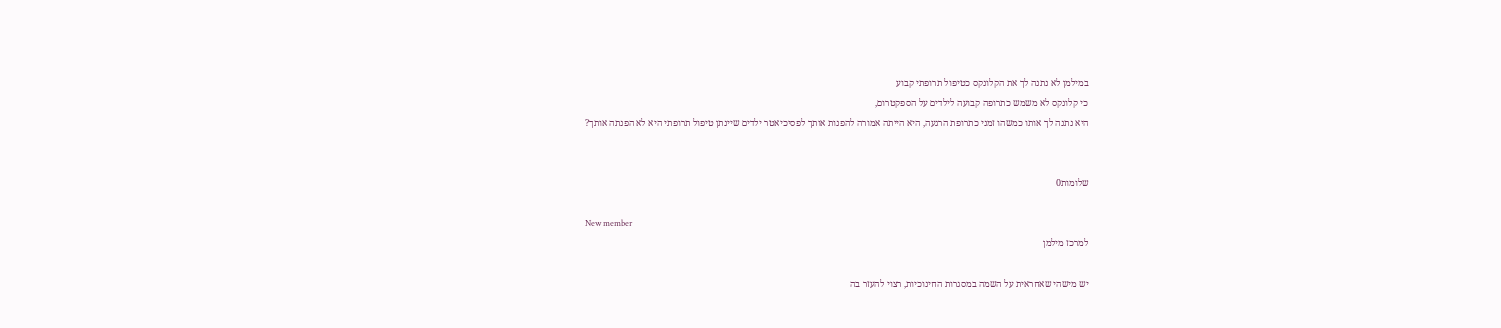במילמן לא נתנה לך את הקלונקס כטיפול תרופתי קבוע
כי קלונקס לא משמש כתרופה קבועה לילדים על הספקטרום,
היא נתנה לך אותו כמשהו זמני כתרופת הרגעה, היא הייתה אמורה להפנות אותך לפסיכיאטר ילדים שיינתן טיפול תרופתי היא לא הפנתה אותך?


שלומות0

New member
למרכז מילמן

יש מישהי שאחראית על השמה במסגרות החינוכיות, רצוי להעזר בה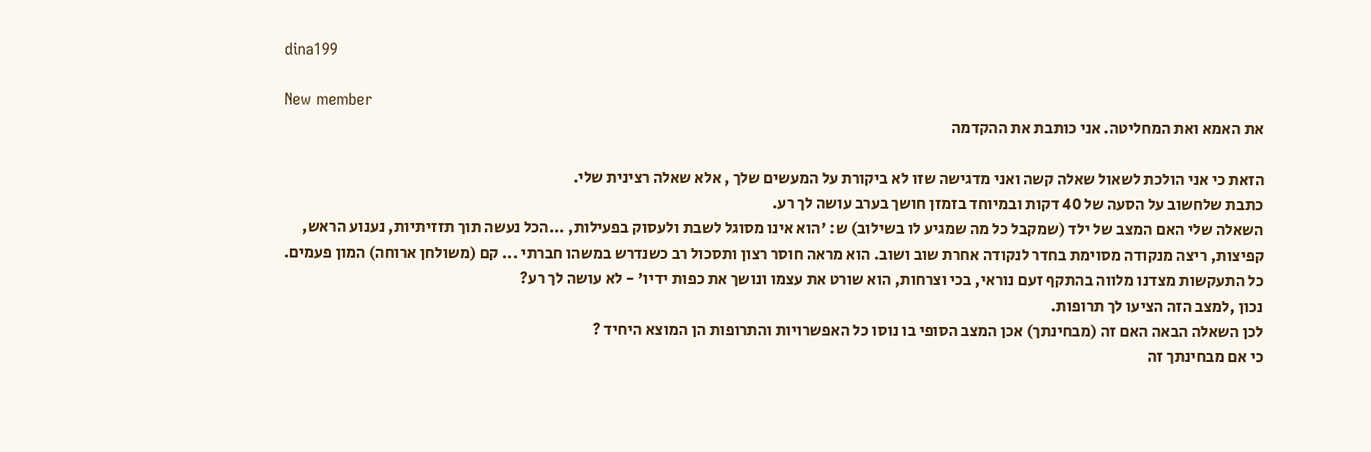dina199

New member
את האמא ואת המחליטה. אני כותבת את ההקדמה

הזאת כי אני הולכת לשאול שאלה קשה ואני מדגישה שזו לא ביקורת על המעשים שלך , אלא שאלה רצינית שלי.
כתבת שלחשוב על הסעה של 40 דקות ובמיוחד בזמזן חושך בערב עושה לך רע.
השאלה שלי האם המצב של ילד (שמקבל כל מה שמגיע לו בשילוב) ש: 'הוא אינו מסוגל לשבת ולעסוק בפעילות, ...הכל נעשה תוך תזזיתיות, נענוע הראש, קפיצות, ריצה מנקודה מסוימת בחדר לנקודה אחרת שוב ושוב. הוא מראה חוסר רצון ותסכול רב כשנדרש במשהו חברתי ... קם (משולחן ארוחה) המון פעמים. כל התעקשות מצדנו מלווה בהתקף זעם נוראי, בכי וצרחות, הוא שורט את עצמו ונושך את כפות ידיו' - לא עושה לך רע?
נכון ,למצב הזה הציעו לך תרופות.
לכן השאלה הבאה האם זה (מבחינתך) אכן המצב הסופי בו נוסו כל האפשרויות והתרופות הן המוצא היחיד ?
כי אם מבחינתך זה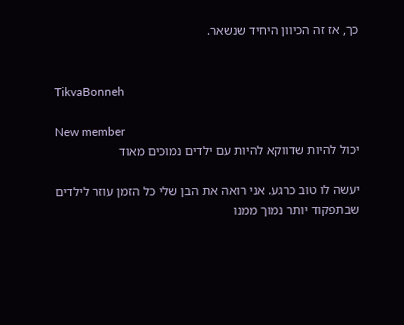כך, אז זה הכיוון היחיד שנשאר.


TikvaBonneh

New member
יכול להיות שדווקא להיות עם ילדים נמוכים מאוד

יעשה לו טוב כרגע. אני רואה את הבן שלי כל הזמן עוזר לילדים שבתפקוד יותר נמוך ממנו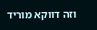וזה דווקא מוריד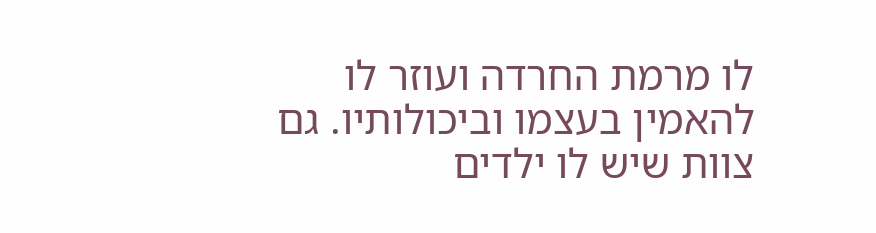לו מרמת החרדה ועוזר לו להאמין בעצמו וביכולותיו. גם צוות שיש לו ילדים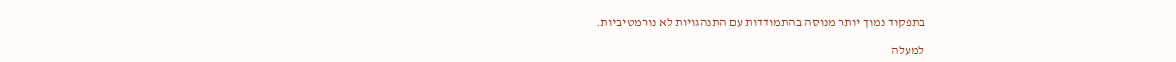בתפקוד נמוך יותר מנוסה בהתמודדות עם התנהגויות לא נורמטיביות.

למעלה